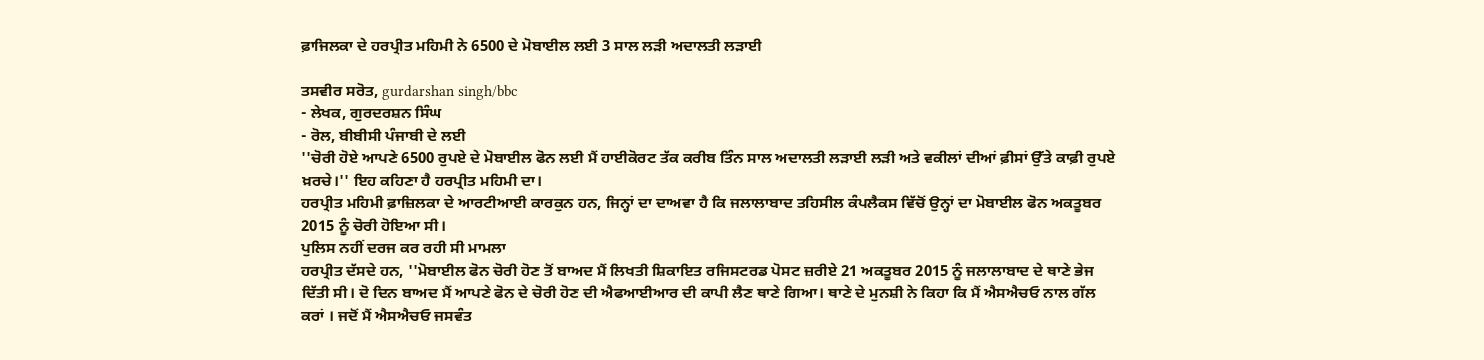ਫ਼ਾਜਿਲਕਾ ਦੇ ਹਰਪ੍ਰੀਤ ਮਹਿਮੀ ਨੇ 6500 ਦੇ ਮੋਬਾਈਲ ਲਈ 3 ਸਾਲ ਲੜੀ ਅਦਾਲਤੀ ਲੜਾਈ

ਤਸਵੀਰ ਸਰੋਤ, gurdarshan singh/bbc
- ਲੇਖਕ, ਗੁਰਦਰਸ਼ਨ ਸਿੰਘ
- ਰੋਲ, ਬੀਬੀਸੀ ਪੰਜਾਬੀ ਦੇ ਲਈ
''ਚੋਰੀ ਹੋਏ ਆਪਣੇ 6500 ਰੁਪਏ ਦੇ ਮੋਬਾਈਲ ਫੋਨ ਲਈ ਮੈਂ ਹਾਈਕੋਰਟ ਤੱਕ ਕਰੀਬ ਤਿੰਨ ਸਾਲ ਅਦਾਲਤੀ ਲੜਾਈ ਲੜੀ ਅਤੇ ਵਕੀਲਾਂ ਦੀਆਂ ਫ਼ੀਸਾਂ ਉੱਤੇ ਕਾਫ਼ੀ ਰੁਪਏ ਖ਼ਰਚੇ।'' ਇਹ ਕਹਿਣਾ ਹੈ ਹਰਪ੍ਰੀਤ ਮਹਿਮੀ ਦਾ।
ਹਰਪ੍ਰੀਤ ਮਹਿਮੀ ਫ਼ਾਜ਼ਿਲਕਾ ਦੇ ਆਰਟੀਆਈ ਕਾਰਕੁਨ ਹਨ, ਜਿਨ੍ਹਾਂ ਦਾ ਦਾਅਵਾ ਹੈ ਕਿ ਜਲਾਲਾਬਾਦ ਤਹਿਸੀਲ ਕੰਪਲੈਕਸ ਵਿੱਚੋਂ ਉਨ੍ਹਾਂ ਦਾ ਮੋਬਾਈਲ ਫੋਨ ਅਕਤੂਬਰ 2015 ਨੂੰ ਚੋਰੀ ਹੋਇਆ ਸੀ।
ਪੁਲਿਸ ਨਹੀਂ ਦਰਜ ਕਰ ਰਹੀ ਸੀ ਮਾਮਲਾ
ਹਰਪ੍ਰੀਤ ਦੱਸਦੇ ਹਨ, ''ਮੋਬਾਈਲ ਫੋਨ ਚੋਰੀ ਹੋਣ ਤੋਂ ਬਾਅਦ ਮੈਂ ਲਿਖਤੀ ਸ਼ਿਕਾਇਤ ਰਜਿਸਟਰਡ ਪੋਸਟ ਜ਼ਰੀਏ 21 ਅਕਤੂਬਰ 2015 ਨੂੰ ਜਲਾਲਾਬਾਦ ਦੇ ਥਾਣੇ ਭੇਜ ਦਿੱਤੀ ਸੀ। ਦੋ ਦਿਨ ਬਾਅਦ ਮੈਂ ਆਪਣੇ ਫੋਨ ਦੇ ਚੋਰੀ ਹੋਣ ਦੀ ਐਫਆਈਆਰ ਦੀ ਕਾਪੀ ਲੈਣ ਥਾਣੇ ਗਿਆ। ਥਾਣੇ ਦੇ ਮੁਨਸ਼ੀ ਨੇ ਕਿਹਾ ਕਿ ਮੈਂ ਐਸਐਚਓ ਨਾਲ ਗੱਲ ਕਰਾਂ । ਜਦੋਂ ਮੈਂ ਐਸਐਚਓ ਜਸਵੰਤ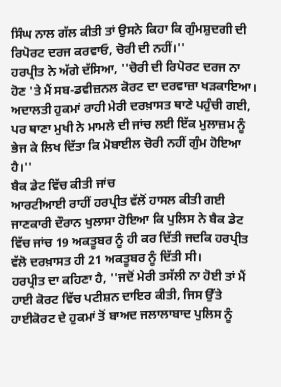ਸਿੰਘ ਨਾਲ ਗੱਲ ਕੀਤੀ ਤਾਂ ਉਸਨੇ ਕਿਹਾ ਕਿ ਗੁੰਮਸ਼ੁਦਗੀ ਦੀ ਰਿਪੋਰਟ ਦਰਜ ਕਰਵਾਓ, ਚੋਰੀ ਦੀ ਨਹੀਂ।''
ਹਰਪ੍ਰੀਤ ਨੇ ਅੱਗੇ ਦੱਸਿਆ, ''ਚੋਰੀ ਦੀ ਰਿਪੋਰਟ ਦਰਜ ਨਾ ਹੋਣ 'ਤੇ ਮੈਂ ਸਬ-ਡਵੀਜ਼ਨਲ ਕੋਰਟ ਦਾ ਦਰਵਾਜ਼ਾ ਖੜਕਾਇਆ। ਅਦਾਲਤੀ ਹੁਕਮਾਂ ਰਾਹੀ ਮੇਰੀ ਦਰਖ਼ਾਸਤ ਥਾਣੇ ਪਹੁੰਚੀ ਗਈ, ਪਰ ਥਾਣਾ ਮੁਖੀ ਨੇ ਮਾਮਲੇ ਦੀ ਜਾਂਚ ਲਈ ਇੱਕ ਮੁਲਾਜ਼ਮ ਨੂੰ ਭੇਜ ਕੇ ਲਿਖ ਦਿੱਤਾ ਕਿ ਮੋਬਾਈਲ ਚੋਰੀ ਨਹੀਂ ਗੁੰਮ ਹੋਇਆ ਹੈ।''
ਬੈਕ ਡੇਟ ਵਿੱਚ ਕੀਤੀ ਜਾਂਚ
ਆਰਟੀਆਈ ਰਾਹੀਂ ਹਰਪ੍ਰੀਤ ਵੱਲੋਂ ਹਾਸਲ ਕੀਤੀ ਗਈ ਜਾਣਕਾਰੀ ਦੌਰਾਨ ਖੁਲਾਸਾ ਹੋਇਆ ਕਿ ਪੁਲਿਸ ਨੇ ਬੈਕ ਡੇਟ ਵਿੱਚ ਜਾਂਚ 19 ਅਕਤੂਬਰ ਨੂੰ ਹੀ ਕਰ ਦਿੱਤੀ ਜਦਕਿ ਹਰਪ੍ਰੀਤ ਵੱਲੋ ਦਰਖ਼ਾਸਤ ਹੀ 21 ਅਕਤੂਬਰ ਨੂੰ ਦਿੱਤੀ ਸੀ।
ਹਰਪ੍ਰੀਤ ਦਾ ਕਹਿਣਾ ਹੈ, ''ਜਦੋਂ ਮੇਰੀ ਤਸੱਲੀ ਨਾ ਹੋਈ ਤਾਂ ਮੈਂ ਹਾਈ ਕੋਰਟ ਵਿੱਚ ਪਟੀਸ਼ਨ ਦਾਇਰ ਕੀਤੀ, ਜਿਸ ਉੱਤੇ ਹਾਈਕੋਰਟ ਦੇ ਹੁਕਮਾਂ ਤੋਂ ਬਾਅਦ ਜਲਾਲਾਬਾਦ ਪੁਲਿਸ ਨੂੰ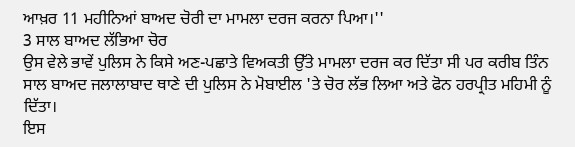ਆਖ਼ਰ 11 ਮਹੀਨਿਆਂ ਬਾਅਦ ਚੋਰੀ ਦਾ ਮਾਮਲਾ ਦਰਜ ਕਰਨਾ ਪਿਆ।''
3 ਸਾਲ ਬਾਅਦ ਲੱਭਿਆ ਚੋਰ
ਉਸ ਵੇਲੇ ਭਾਵੇਂ ਪੁਲਿਸ ਨੇ ਕਿਸੇ ਅਣ-ਪਛਾਤੇ ਵਿਅਕਤੀ ਉੱਤੇ ਮਾਮਲਾ ਦਰਜ ਕਰ ਦਿੱਤਾ ਸੀ ਪਰ ਕਰੀਬ ਤਿੰਨ ਸਾਲ ਬਾਅਦ ਜਲਾਲਾਬਾਦ ਥਾਣੇ ਦੀ ਪੁਲਿਸ ਨੇ ਮੋਬਾਈਲ 'ਤੇ ਚੋਰ ਲੱਭ ਲਿਆ ਅਤੇ ਫੋਨ ਹਰਪ੍ਰੀਤ ਮਹਿਮੀ ਨੂੰ ਦਿੱਤਾ।
ਇਸ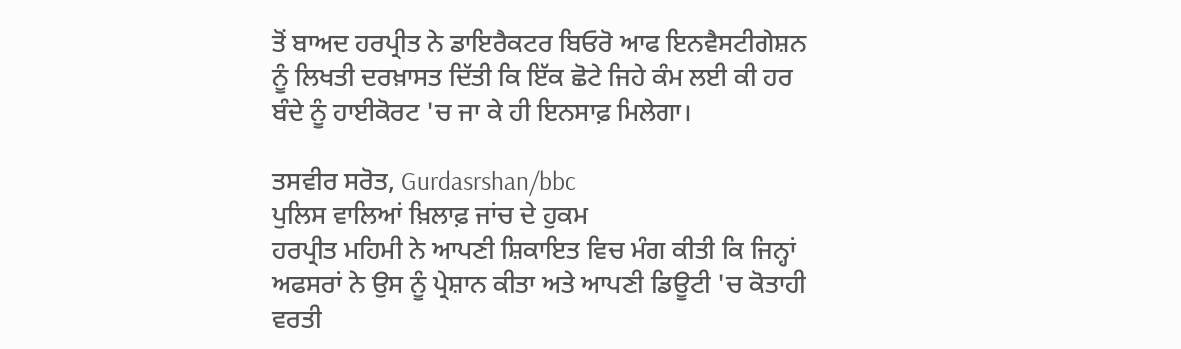ਤੋਂ ਬਾਅਦ ਹਰਪ੍ਰੀਤ ਨੇ ਡਾਇਰੈਕਟਰ ਬਿਓਰੋ ਆਫ ਇਨਵੈਸਟੀਗੇਸ਼ਨ ਨੂੰ ਲਿਖਤੀ ਦਰਖ਼ਾਸਤ ਦਿੱਤੀ ਕਿ ਇੱਕ ਛੋਟੇ ਜਿਹੇ ਕੰਮ ਲਈ ਕੀ ਹਰ ਬੰਦੇ ਨੂੰ ਹਾਈਕੋਰਟ 'ਚ ਜਾ ਕੇ ਹੀ ਇਨਸਾਫ਼ ਮਿਲੇਗਾ।

ਤਸਵੀਰ ਸਰੋਤ, Gurdasrshan/bbc
ਪੁਲਿਸ ਵਾਲਿਆਂ ਖ਼ਿਲਾਫ਼ ਜਾਂਚ ਦੇ ਹੁਕਮ
ਹਰਪ੍ਰੀਤ ਮਹਿਮੀ ਨੇ ਆਪਣੀ ਸ਼ਿਕਾਇਤ ਵਿਚ ਮੰਗ ਕੀਤੀ ਕਿ ਜਿਨ੍ਹਾਂ ਅਫਸਰਾਂ ਨੇ ਉਸ ਨੂੰ ਪ੍ਰੇਸ਼ਾਨ ਕੀਤਾ ਅਤੇ ਆਪਣੀ ਡਿਊਟੀ 'ਚ ਕੋਤਾਹੀ ਵਰਤੀ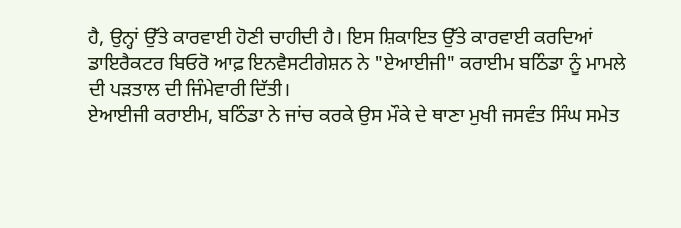ਹੈ, ਉਨ੍ਹਾਂ ਉੱਤੇ ਕਾਰਵਾਈ ਹੋਣੀ ਚਾਹੀਦੀ ਹੈ। ਇਸ ਸ਼ਿਕਾਇਤ ਉੱਤੇ ਕਾਰਵਾਈ ਕਰਦਿਆਂ ਡਾਇਰੈਕਟਰ ਬਿਓਰੋ ਆਫ਼ ਇਨਵੈਸਟੀਗੇਸ਼ਨ ਨੇ "ਏਆਈਜੀ" ਕਰਾਈਮ ਬਠਿੰਡਾ ਨੂੰ ਮਾਮਲੇ ਦੀ ਪੜਤਾਲ ਦੀ ਜਿੰਮੇਵਾਰੀ ਦਿੱਤੀ।
ਏਆਈਜੀ ਕਰਾਈਮ, ਬਠਿੰਡਾ ਨੇ ਜਾਂਚ ਕਰਕੇ ਉਸ ਮੌਕੇ ਦੇ ਥਾਣਾ ਮੁਖੀ ਜਸਵੰਤ ਸਿੰਘ ਸਮੇਤ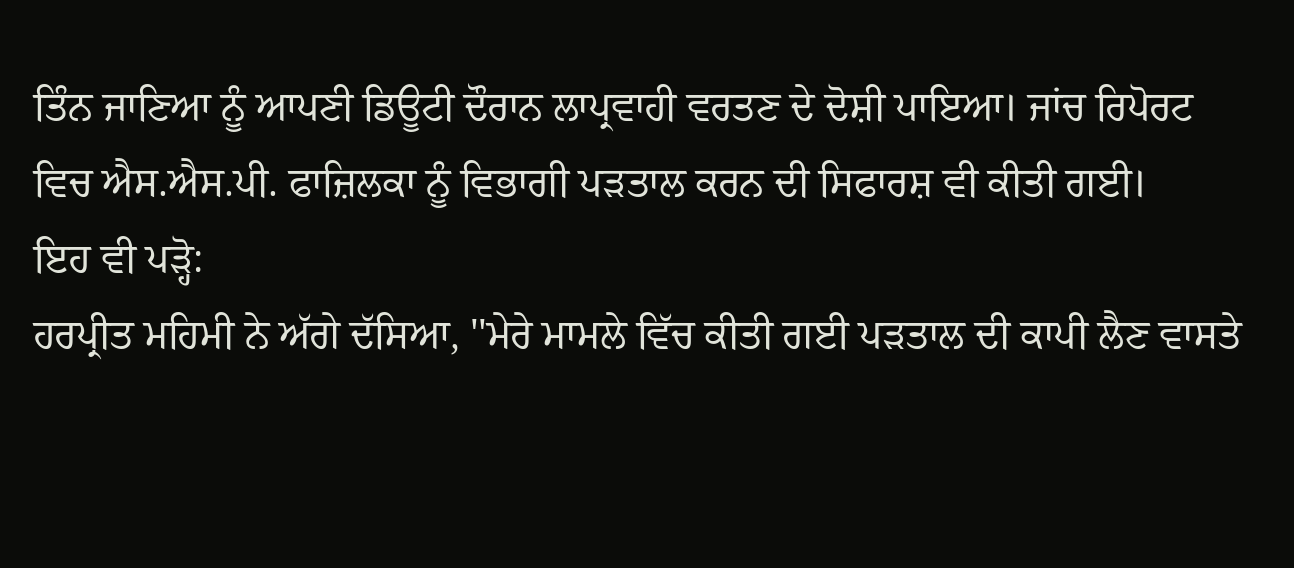ਤਿੰਨ ਜਾਣਿਆ ਨੂੰ ਆਪਣੀ ਡਿਊਟੀ ਦੌਰਾਨ ਲਾਪ੍ਰਵਾਹੀ ਵਰਤਣ ਦੇ ਦੋਸ਼ੀ ਪਾਇਆ। ਜਾਂਚ ਰਿਪੋਰਟ ਵਿਚ ਐਸ.ਐਸ.ਪੀ. ਫਾਜ਼ਿਲਕਾ ਨੂੰ ਵਿਭਾਗੀ ਪੜਤਾਲ ਕਰਨ ਦੀ ਸਿਫਾਰਸ਼ ਵੀ ਕੀਤੀ ਗਈ।
ਇਹ ਵੀ ਪੜ੍ਹੋ:
ਹਰਪ੍ਰੀਤ ਮਹਿਮੀ ਨੇ ਅੱਗੇ ਦੱਸਿਆ, ''ਮੇਰੇ ਮਾਮਲੇ ਵਿੱਚ ਕੀਤੀ ਗਈ ਪੜਤਾਲ ਦੀ ਕਾਪੀ ਲੈਣ ਵਾਸਤੇ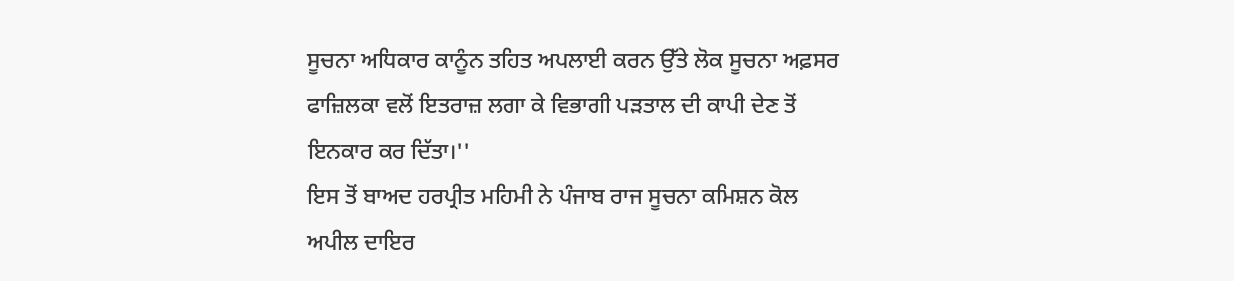ਸੂਚਨਾ ਅਧਿਕਾਰ ਕਾਨੂੰਨ ਤਹਿਤ ਅਪਲਾਈ ਕਰਨ ਉੱਤੇ ਲੋਕ ਸੂਚਨਾ ਅਫ਼ਸਰ ਫਾਜ਼ਿਲਕਾ ਵਲੋਂ ਇਤਰਾਜ਼ ਲਗਾ ਕੇ ਵਿਭਾਗੀ ਪੜਤਾਲ ਦੀ ਕਾਪੀ ਦੇਣ ਤੋਂ ਇਨਕਾਰ ਕਰ ਦਿੱਤਾ।''
ਇਸ ਤੋਂ ਬਾਅਦ ਹਰਪ੍ਰੀਤ ਮਹਿਮੀ ਨੇ ਪੰਜਾਬ ਰਾਜ ਸੂਚਨਾ ਕਮਿਸ਼ਨ ਕੋਲ ਅਪੀਲ ਦਾਇਰ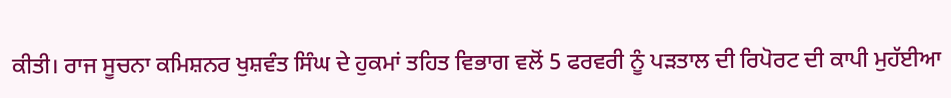ਕੀਤੀ। ਰਾਜ ਸੂਚਨਾ ਕਮਿਸ਼ਨਰ ਖੁਸ਼ਵੰਤ ਸਿੰਘ ਦੇ ਹੁਕਮਾਂ ਤਹਿਤ ਵਿਭਾਗ ਵਲੋਂ 5 ਫਰਵਰੀ ਨੂੰ ਪੜਤਾਲ ਦੀ ਰਿਪੋਰਟ ਦੀ ਕਾਪੀ ਮੁਹੱਈਆ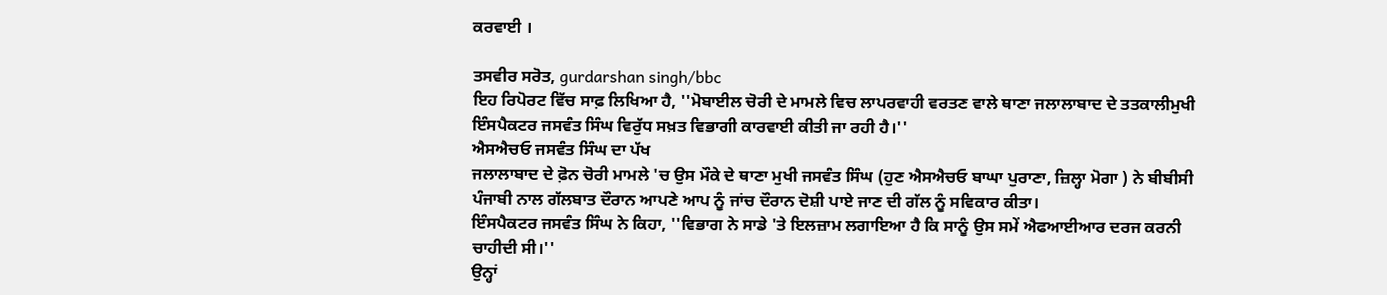ਕਰਵਾਈ ।

ਤਸਵੀਰ ਸਰੋਤ, gurdarshan singh/bbc
ਇਹ ਰਿਪੋਰਟ ਵਿੱਚ ਸਾਫ਼ ਲਿਖਿਆ ਹੈ, ''ਮੋਬਾਈਲ ਚੋਰੀ ਦੇ ਮਾਮਲੇ ਵਿਚ ਲਾਪਰਵਾਹੀ ਵਰਤਣ ਵਾਲੇ ਥਾਣਾ ਜਲਾਲਾਬਾਦ ਦੇ ਤਤਕਾਲੀਮੁਖੀ ਇੰਸਪੈਕਟਰ ਜਸਵੰਤ ਸਿੰਘ ਵਿਰੁੱਧ ਸਖ਼ਤ ਵਿਭਾਗੀ ਕਾਰਵਾਈ ਕੀਤੀ ਜਾ ਰਹੀ ਹੈ।''
ਐਸਐਚਓ ਜਸਵੰਤ ਸਿੰਘ ਦਾ ਪੱਖ
ਜਲਾਲਾਬਾਦ ਦੇ ਫ਼ੋਨ ਚੋਰੀ ਮਾਮਲੇ 'ਚ ਉਸ ਮੌਕੇ ਦੇ ਥਾਣਾ ਮੁਖੀ ਜਸਵੰਤ ਸਿੰਘ (ਹੁਣ ਐਸਐਚਓ ਬਾਘਾ ਪੁਰਾਣਾ, ਜ਼ਿਲ੍ਹਾ ਮੋਗਾ ) ਨੇ ਬੀਬੀਸੀ ਪੰਜਾਬੀ ਨਾਲ ਗੱਲਬਾਤ ਦੌਰਾਨ ਆਪਣੇ ਆਪ ਨੂੰ ਜਾਂਚ ਦੌਰਾਨ ਦੋਸ਼ੀ ਪਾਏ ਜਾਣ ਦੀ ਗੱਲ ਨੂੰ ਸਵਿਕਾਰ ਕੀਤਾ।
ਇੰਸਪੈਕਟਰ ਜਸਵੰਤ ਸਿੰਘ ਨੇ ਕਿਹਾ, ''ਵਿਭਾਗ ਨੇ ਸਾਡੇ 'ਤੇ ਇਲਜ਼ਾਮ ਲਗਾਇਆ ਹੈ ਕਿ ਸਾਨੂੰ ਉਸ ਸਮੇਂ ਐਫਆਈਆਰ ਦਰਜ ਕਰਨੀ ਚਾਹੀਦੀ ਸੀ।''
ਉਨ੍ਹਾਂ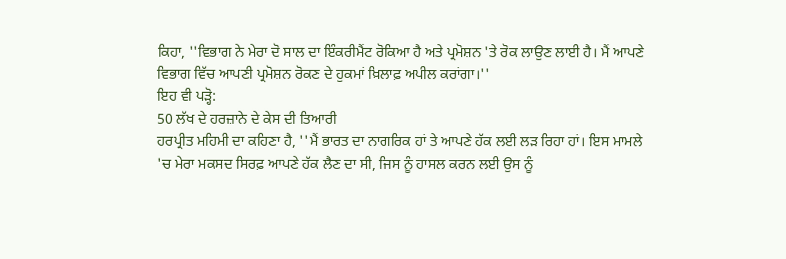ਕਿਹਾ, ''ਵਿਭਾਗ ਨੇ ਮੇਰਾ ਦੋ ਸਾਲ ਦਾ ਇੰਕਰੀਮੈਂਟ ਰੋਕਿਆ ਹੈ ਅਤੇ ਪ੍ਰਮੋਸ਼ਨ 'ਤੇ ਰੋਕ ਲਾਉਣ ਲਾਈ ਹੈ। ਮੈਂ ਆਪਣੇ ਵਿਭਾਗ ਵਿੱਚ ਆਪਣੀ ਪ੍ਰਮੋਸ਼ਨ ਰੋਕਣ ਦੇ ਹੁਕਮਾਂ ਖ਼ਿਲਾਫ਼ ਅਪੀਲ ਕਰਾਂਗਾ।''
ਇਹ ਵੀ ਪੜ੍ਹੋ:
50 ਲੱਖ ਦੇ ਹਰਜ਼ਾਨੇ ਦੇ ਕੇਸ ਦੀ ਤਿਆਰੀ
ਹਰਪ੍ਰੀਤ ਮਹਿਮੀ ਦਾ ਕਹਿਣਾ ਹੈ, ''ਮੈਂ ਭਾਰਤ ਦਾ ਨਾਗਰਿਕ ਹਾਂ ਤੇ ਆਪਣੇ ਹੱਕ ਲਈ ਲੜ ਰਿਹਾ ਹਾਂ। ਇਸ ਮਾਮਲੇ 'ਚ ਮੇਰਾ ਮਕਸਦ ਸਿਰਫ਼ ਆਪਣੇ ਹੱਕ ਲੈਣ ਦਾ ਸੀ, ਜਿਸ ਨੂੰ ਹਾਸਲ ਕਰਨ ਲਈ ਉਸ ਨੂੰ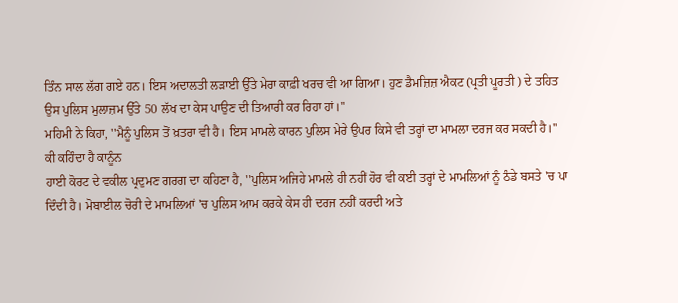ਤਿੰਨ ਸਾਲ ਲੱਗ ਗਏ ਹਨ। ਇਸ ਅਦਾਲਤੀ ਲੜਾਈ ਉੱਤੇ ਮੇਰਾ ਕਾਫ਼ੀ ਖਰਚ ਵੀ ਆ ਗਿਆ। ਹੁਣ ਡੈਮਜ਼ਿਜ਼ ਐਕਟ (ਪ੍ਰਤੀ ਪੂਰਤੀ ) ਦੇ ਤਹਿਤ ਉਸ ਪੁਲਿਸ ਮੁਲਾਜ਼ਮ ਉੱਤੇ 50 ਲੱਖ ਦਾ ਕੇਸ ਪਾਉਣ ਦੀ ਤਿਆਰੀ ਕਰ ਰਿਹਾ ਹਾਂ।''
ਮਹਿਮੀ ਨੇ ਕਿਹਾ, ''ਮੈਨੂੰ ਪੁਲਿਸ ਤੋਂ ਖ਼ਤਰਾ ਵੀ ਹੈ। ਇਸ ਮਾਮਲੇ ਕਾਰਨ ਪੁਲਿਸ ਮੇਰੇ ਉਪਰ ਕਿਸੇ ਵੀ ਤਰ੍ਹਾਂ ਦਾ ਮਾਮਲਾ ਦਰਜ ਕਰ ਸਕਦੀ ਹੈ।''
ਕੀ ਕਹਿੰਦਾ ਹੈ ਕਾਨੂੰਨ
ਹਾਈ ਕੋਰਟ ਦੇ ਵਕੀਲ ਪ੍ਰਦੁਮਣ ਗਰਗ ਦਾ ਕਹਿਣਾ ਹੈ, ''ਪੁਲਿਸ ਅਜਿਹੇ ਮਾਮਲੇ ਹੀ ਨਹੀਂ ਹੋਰ ਵੀ ਕਈ ਤਰ੍ਹਾਂ ਦੇ ਮਾਮਲਿਆਂ ਨੂੰ ਠੰਡੇ ਬਸਤੇ 'ਚ ਪਾ ਦਿੰਦੀ ਹੈ। ਮੋਬਾਈਲ ਚੋਰੀ ਦੇ ਮਾਮਲਿਆਂ 'ਚ ਪੁਲਿਸ ਆਮ ਕਰਕੇ ਕੇਸ ਹੀ ਦਰਜ ਨਹੀਂ ਕਰਦੀ ਅਤੇ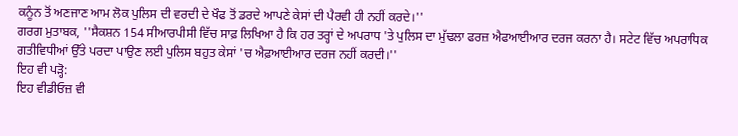ਕਨੂੰਨ ਤੋਂ ਅਣਜਾਣ ਆਮ ਲੋਕ ਪੁਲਿਸ ਦੀ ਵਰਦੀ ਦੇ ਖੌਫ ਤੋਂ ਡਰਦੇ ਆਪਣੇ ਕੇਸਾਂ ਦੀ ਪੈਰਵੀ ਹੀ ਨਹੀਂ ਕਰਦੇ।''
ਗਰਗ ਮੁਤਾਬਕ, ''ਸੈਕਸ਼ਨ 154 ਸੀਆਰਪੀਸੀ ਵਿੱਚ ਸਾਫ਼ ਲਿਖਿਆ ਹੈ ਕਿ ਹਰ ਤਰ੍ਹਾਂ ਦੇ ਅਪਰਾਧ 'ਤੇ ਪੁਲਿਸ ਦਾ ਮੁੱਢਲਾ ਫਰਜ਼ ਐਫਆਈਆਰ ਦਰਜ ਕਰਨਾ ਹੈ। ਸਟੇਟ ਵਿੱਚ ਅਪਰਾਧਿਕ ਗਤੀਵਿਧੀਆਂ ਉੱਤੇ ਪਰਦਾ ਪਾਉਣ ਲਈ ਪੁਲਿਸ ਬਹੁਤ ਕੇਸਾਂ 'ਚ ਐਫ਼ਆਈਆਰ ਦਰਜ ਨਹੀਂ ਕਰਦੀ।''
ਇਹ ਵੀ ਪੜ੍ਹੋ:
ਇਹ ਵੀਡੀਓਜ਼ ਵੀ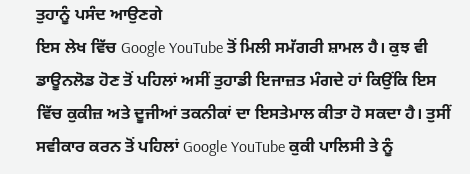ਤੁਹਾਨੂੰ ਪਸੰਦ ਆਉਣਗੇ
ਇਸ ਲੇਖ ਵਿੱਚ Google YouTube ਤੋਂ ਮਿਲੀ ਸਮੱਗਰੀ ਸ਼ਾਮਲ ਹੈ। ਕੁਝ ਵੀ ਡਾਊਨਲੋਡ ਹੋਣ ਤੋਂ ਪਹਿਲਾਂ ਅਸੀਂ ਤੁਹਾਡੀ ਇਜਾਜ਼ਤ ਮੰਗਦੇ ਹਾਂ ਕਿਉਂਕਿ ਇਸ ਵਿੱਚ ਕੁਕੀਜ਼ ਅਤੇ ਦੂਜੀਆਂ ਤਕਨੀਕਾਂ ਦਾ ਇਸਤੇਮਾਲ ਕੀਤਾ ਹੋ ਸਕਦਾ ਹੈ। ਤੁਸੀਂ ਸਵੀਕਾਰ ਕਰਨ ਤੋਂ ਪਹਿਲਾਂ Google YouTube ਕੁਕੀ ਪਾਲਿਸੀ ਤੇ ਨੂੰ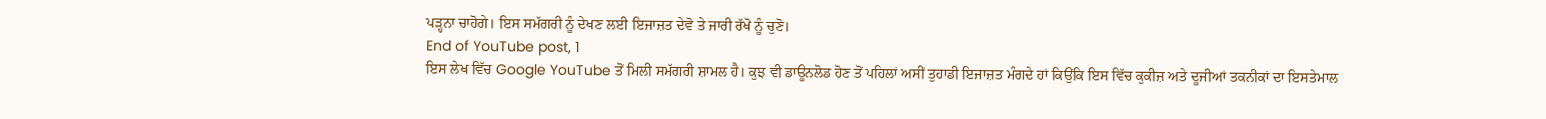ਪੜ੍ਹਨਾ ਚਾਹੋਗੇ। ਇਸ ਸਮੱਗਰੀ ਨੂੰ ਦੇਖਣ ਲਈ ਇਜਾਜ਼ਤ ਦੇਵੋ ਤੇ ਜਾਰੀ ਰੱਖੋ ਨੂੰ ਚੁਣੋ।
End of YouTube post, 1
ਇਸ ਲੇਖ ਵਿੱਚ Google YouTube ਤੋਂ ਮਿਲੀ ਸਮੱਗਰੀ ਸ਼ਾਮਲ ਹੈ। ਕੁਝ ਵੀ ਡਾਊਨਲੋਡ ਹੋਣ ਤੋਂ ਪਹਿਲਾਂ ਅਸੀਂ ਤੁਹਾਡੀ ਇਜਾਜ਼ਤ ਮੰਗਦੇ ਹਾਂ ਕਿਉਂਕਿ ਇਸ ਵਿੱਚ ਕੁਕੀਜ਼ ਅਤੇ ਦੂਜੀਆਂ ਤਕਨੀਕਾਂ ਦਾ ਇਸਤੇਮਾਲ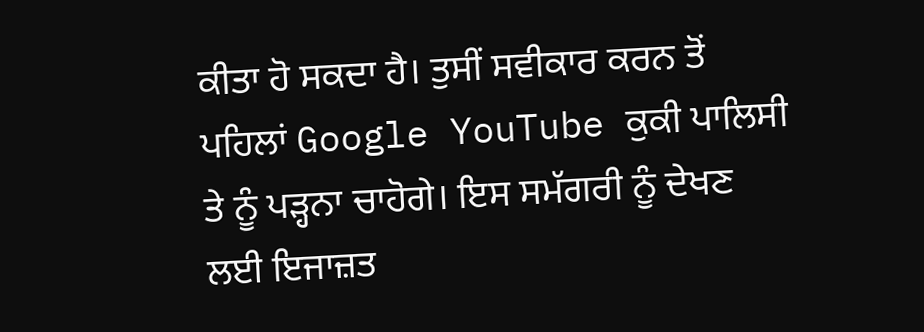ਕੀਤਾ ਹੋ ਸਕਦਾ ਹੈ। ਤੁਸੀਂ ਸਵੀਕਾਰ ਕਰਨ ਤੋਂ ਪਹਿਲਾਂ Google YouTube ਕੁਕੀ ਪਾਲਿਸੀ ਤੇ ਨੂੰ ਪੜ੍ਹਨਾ ਚਾਹੋਗੇ। ਇਸ ਸਮੱਗਰੀ ਨੂੰ ਦੇਖਣ ਲਈ ਇਜਾਜ਼ਤ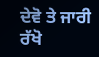ਦੇਵੋ ਤੇ ਜਾਰੀ ਰੱਖੋ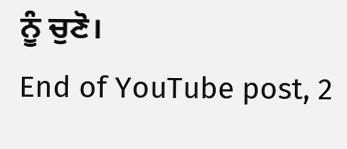ਨੂੰ ਚੁਣੋ।
End of YouTube post, 2